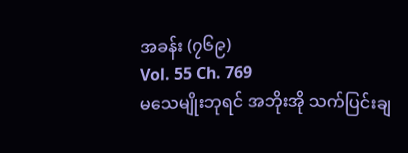အခန်း (၇၆၉)
Vol. 55 Ch. 769
မသေမျိုးဘုရင် အဘိုးအို သက်ပြင်းချ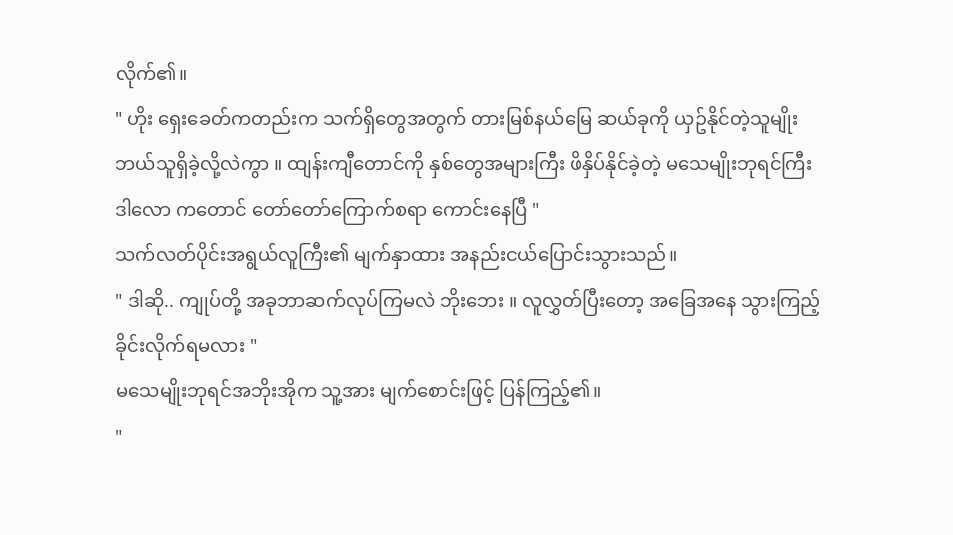လိုက်၏။
" ဟိုး ရှေးခေတ်ကတည်းက သက်ရှိတွေအတွက် တားမြစ်နယ်မြေ ဆယ်ခုကို ယှဥ်နိုင်တဲ့သူမျိုး ဘယ်သူရှိခဲ့လို့လဲကွာ ။ ထျန်းကျီတောင်ကို နှစ်တွေအများကြီး ဖိနှိပ်နိုင်ခဲ့တဲ့ မသေမျိုးဘုရင်ကြီး ဒါလော ကတောင် တော်တော်ကြောက်စရာ ကောင်းနေပြီ "
သက်လတ်ပိုင်းအရွယ်လူကြီး၏ မျက်နှာထား အနည်းငယ်ပြောင်းသွားသည်။
" ဒါဆို.. ကျုပ်တို့ အခုဘာဆက်လုပ်ကြမလဲ ဘိုးဘေး ။ လူလွှတ်ပြီးတော့ အခြေအနေ သွားကြည့်ခိုင်းလိုက်ရမလား "
မသေမျိုးဘုရင်အဘိုးအိုက သူ့အား မျက်စောင်းဖြင့် ပြန်ကြည့်၏။
"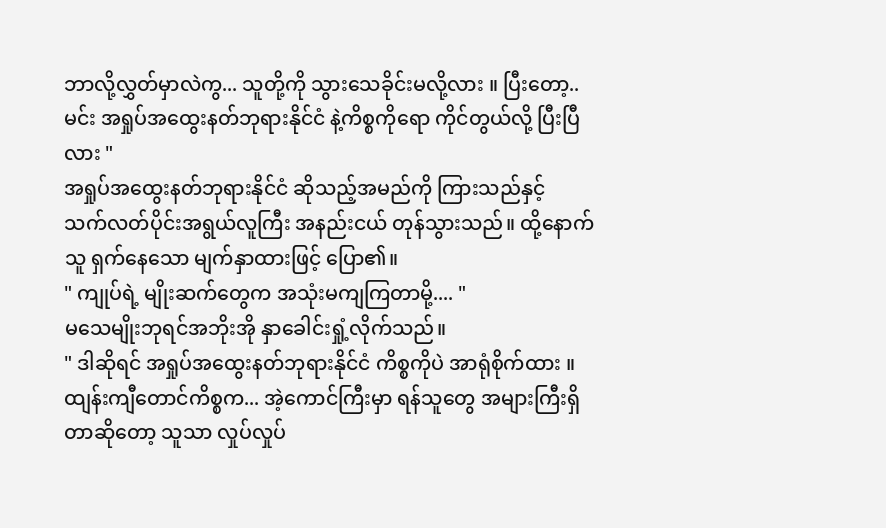ဘာလို့လွှတ်မှာလဲကွ... သူတို့ကို သွားသေခိုင်းမလို့လား ။ ပြီးတော့.. မင်း အရှုပ်အထွေးနတ်ဘုရားနိုင်ငံ နဲ့ကိစ္စကိုရော ကိုင်တွယ်လို့ ပြီးပြီလား "
အရှုပ်အထွေးနတ်ဘုရားနိုင်ငံ ဆိုသည့်အမည်ကို ကြားသည်နှင့် သက်လတ်ပိုင်းအရွယ်လူကြီး အနည်းငယ် တုန်သွားသည်။ ထို့နောက် သူ ရှက်နေသော မျက်နှာထားဖြင့် ပြော၏။
" ကျုပ်ရဲ့ မျိုးဆက်တွေက အသုံးမကျကြတာမို့.... "
မသေမျိုးဘုရင်အဘိုးအို နှာခေါင်းရှုံ့လိုက်သည်။
" ဒါဆိုရင် အရှုပ်အထွေးနတ်ဘုရားနိုင်ငံ ကိစ္စကိုပဲ အာရုံစိုက်ထား ။ ထျန်းကျီတောင်ကိစ္စက... အဲ့ကောင်ကြီးမှာ ရန်သူတွေ အများကြီးရှိတာဆိုတော့ သူသာ လှုပ်လှုပ်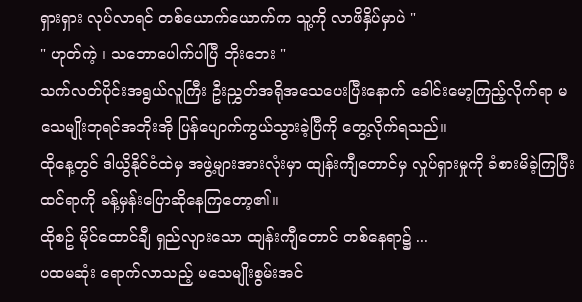ရှားရှား လုပ်လာရင် တစ်ယောက်ယောက်က သူ့ကို လာဖိနှိပ်မှာပဲ "
" ဟုတ်ကဲ့ ၊ သဘောပေါက်ပါပြီ ဘိုးဘေး "
သက်လတ်ပိုင်းအရွယ်လူကြီး ဦးညွှတ်အရိုအသေပေးပြီးနောက် ခေါင်းမော့ကြည့်လိုက်ရာ မသေမျိုးဘုရင်အဘိုးအို ပြန်ပျောက်ကွယ်သွားခဲ့ပြီကို တွေ့လိုက်ရသည်။
ထိုနေ့တွင် ဒါယွိနိုင်ငံထဲမှ အဖွဲ့များအားလုံးမှာ ထျန်းကျီတောင်မှ လှုပ်ရှားမှုကို ခံစားမိခဲ့ကြပြီး ထင်ရာကို ခန့်မှန်းပြောဆိုနေကြတော့၏။
ထိုစဥ် မိုင်ထောင်ချီ ရှည်လျားသော ထျန်းကျီတောင် တစ်နေရာ၌ ...
ပထမဆုံး ရောက်လာသည့် မသေမျိုးစွမ်းအင်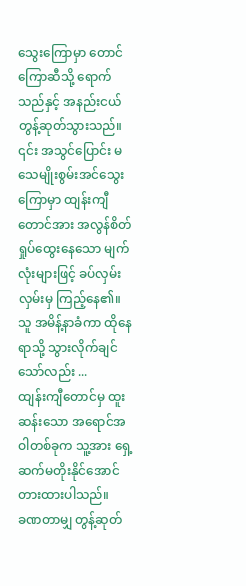သွေးကြောမှာ တောင်ကြောဆီသို့ ရောက်သည်နှင့် အနည်းငယ် တွန့်ဆုတ်သွားသည်။
၎င်း အသွင်ပြောင်း မသေမျိုးစွမ်းအင်သွေးကြောမှာ ထျန်းကျီတောင်အား အလွန်စိတ်ရှုပ်ထွေးနေသော မျက်လုံးများဖြင့် ခပ်လှမ်းလှမ်းမှ ကြည့်နေ၏။
သူ အမိန့်နာခံကာ ထိုနေရာသို့ သွားလိုက်ချင်သော်လည်း ...
ထျန်းကျီတောင်မှ ထူးဆန်းသော အရောင်အဝါတစ်ခုက သူ့အား ရှေ့ဆက်မတိုးနိုင်အောင် တားထားပါသည်။
ခဏတာမျှ တွန့်ဆုတ်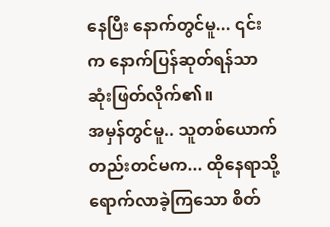နေပြီး နောက်တွင်မူ... ၎င်းက နောက်ပြန်ဆုတ်ရန်သာ ဆုံးဖြတ်လိုက်၏။
အမှန်တွင်မူ.. သူတစ်ယောက်တည်းတင်မက... ထိုနေရာသို့ ရောက်လာခဲ့ကြသော စိတ်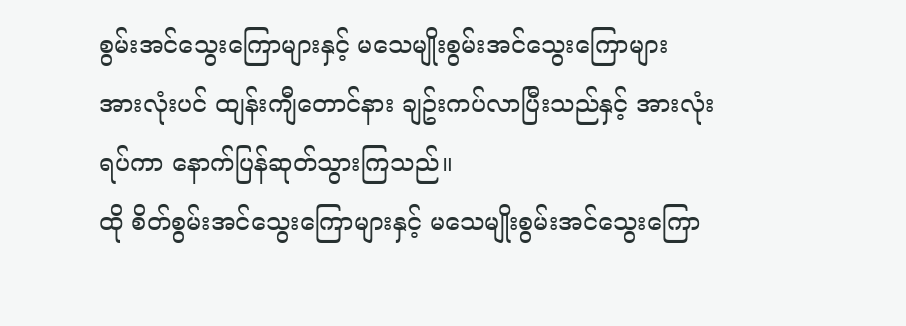စွမ်းအင်သွေးကြောများနှင့် မသေမျိုးစွမ်းအင်သွေးကြောများ အားလုံးပင် ထျန်းကျီတောင်နား ချဥ်းကပ်လာပြီးသည်နှင့် အားလုံးရပ်ကာ နောက်ပြန်ဆုတ်သွားကြသည်။
ထို စိတ်စွမ်းအင်သွေးကြောများနှင့် မသေမျိုးစွမ်းအင်သွေးကြော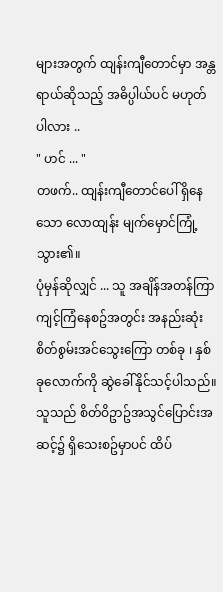များအတွက် ထျန်းကျီတောင်မှာ အန္တရာယ်ဆိုသည့် အဓိပ္ပါယ်ပင် မဟုတ်ပါလား ..
" ဟင် ... "
တဖက်.. ထျန်းကျီတောင်ပေါ် ရှိနေသော လောထျန်း မျက်မှောင်ကြုံ့သွား၏။
ပုံမှန်ဆိုလျှင် ... သူ အချိန်အတန်ကြာ ကျင့်ကြံနေစဥ်အတွင်း အနည်းဆုံး စိတ်စွမ်းအင်သွေးကြော တစ်ခု ၊ နှစ်ခုလောက်ကို ဆွဲခေါ်နိုင်သင့်ပါသည်။
သူသည် စိတ်ဝိဥာဥ်အသွင်ပြောင်းအဆင့်၌ ရှိသေးစဥ်မှာပင် ထိပ်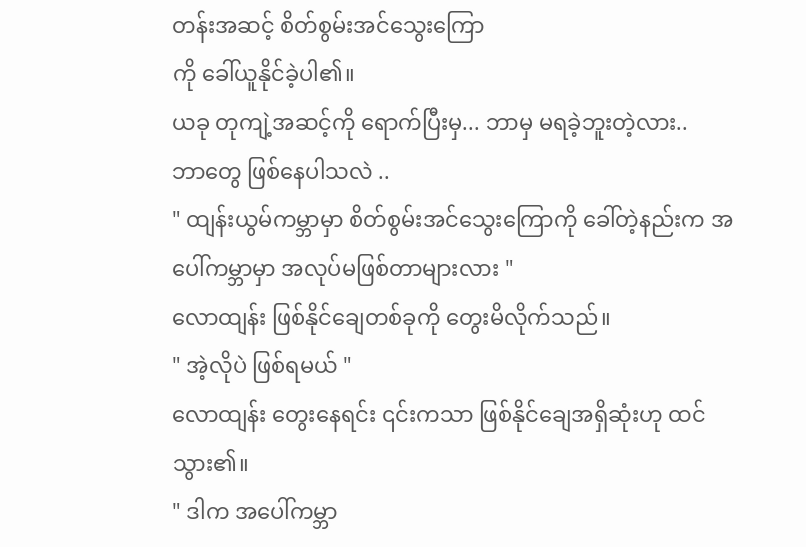တန်းအဆင့် စိတ်စွမ်းအင်သွေးကြော
ကို ခေါ်ယူနိုင်ခဲ့ပါ၏။
ယခု တုကျဲ့အဆင့်ကို ရောက်ပြီးမှ... ဘာမှ မရခဲ့ဘူးတဲ့လား..
ဘာတွေ ဖြစ်နေပါသလဲ ..
" ထျန်းယွမ်ကမ္ဘာမှာ စိတ်စွမ်းအင်သွေးကြောကို ခေါ်တဲ့နည်းက အပေါ်ကမ္ဘာမှာ အလုပ်မဖြစ်တာများလား "
လောထျန်း ဖြစ်နိုင်ချေတစ်ခုကို တွေးမိလိုက်သည်။
" အဲ့လိုပဲ ဖြစ်ရမယ် "
လောထျန်း တွေးနေရင်း ၎င်းကသာ ဖြစ်နိုင်ချေအရှိဆုံးဟု ထင်သွား၏။
" ဒါက အပေါ်ကမ္ဘာ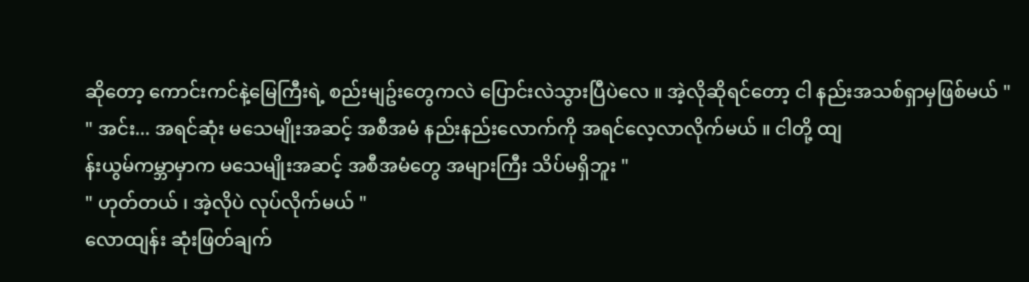ဆိုတော့ ကောင်းကင်နဲ့မြေကြီးရဲ့ စည်းမျဥ်းတွေကလဲ ပြောင်းလဲသွားပြီပဲလေ ။ အဲ့လိုဆိုရင်တော့ ငါ နည်းအသစ်ရှာမှဖြစ်မယ် "
" အင်း... အရင်ဆုံး မသေမျိုးအဆင့် အစီအမံ နည်းနည်းလောက်ကို အရင်လေ့လာလိုက်မယ် ။ ငါတို့ ထျ
န်းယွမ်ကမ္ဘာမှာက မသေမျိုးအဆင့် အစီအမံတွေ အများကြီး သိပ်မရှိဘူး "
" ဟုတ်တယ် ၊ အဲ့လိုပဲ လုပ်လိုက်မယ် "
လောထျန်း ဆုံးဖြတ်ချက်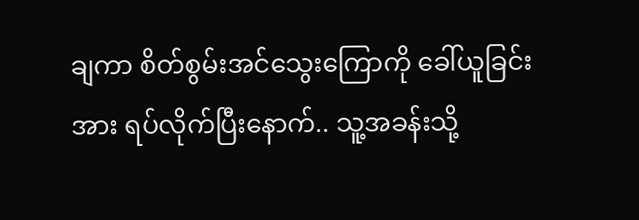ချကာ စိတ်စွမ်းအင်သွေးကြောကို ခေါ်ယူခြင်းအား ရပ်လိုက်ပြီးနောက်.. သူ့အခန်းသို့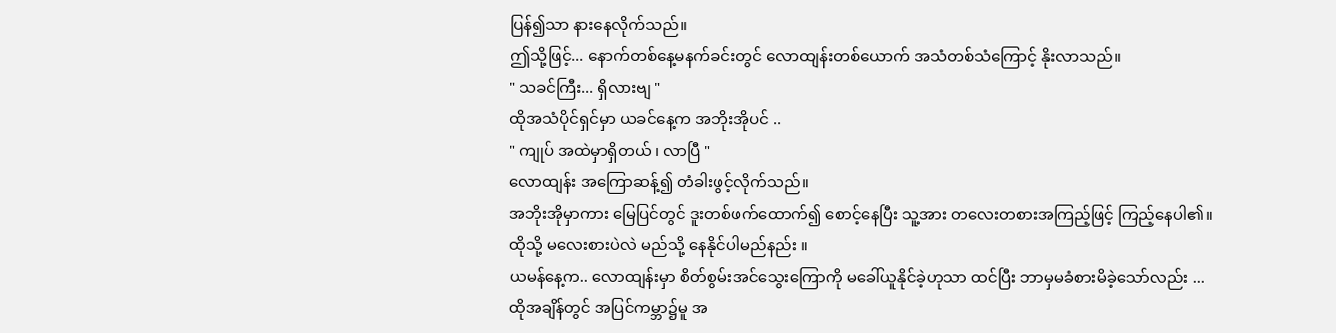ပြန်၍သာ နားနေလိုက်သည်။
ဤသို့ဖြင့်... နောက်တစ်နေ့မနက်ခင်းတွင် လောထျန်းတစ်ယောက် အသံတစ်သံကြောင့် နိုးလာသည်။
" သခင်ကြီး... ရှိလားဗျ "
ထိုအသံပိုင်ရှင်မှာ ယခင်နေ့က အဘိုးအိုပင် ..
" ကျုပ် အထဲမှာရှိတယ် ၊ လာပြီ "
လောထျန်း အကြောဆန့်၍ တံခါးဖွင့်လိုက်သည်။
အဘိုးအိုမှာကား မြေပြင်တွင် ဒူးတစ်ဖက်ထောက်၍ စောင့်နေပြီး သူ့အား တလေးတစားအကြည့်ဖြင့် ကြည့်နေပါ၏။
ထိုသို့ မလေးစားပဲလဲ မည်သို့ နေနိုင်ပါမည်နည်း ။
ယမန်နေ့က.. လောထျန်းမှာ စိတ်စွမ်းအင်သွေးကြောကို မခေါ်ယူနိုင်ခဲ့ဟုသာ ထင်ပြီး ဘာမှမခံစားမိခဲ့သော်လည်း ...
ထိုအချိန်တွင် အပြင်ကမ္ဘာ၌မူ အ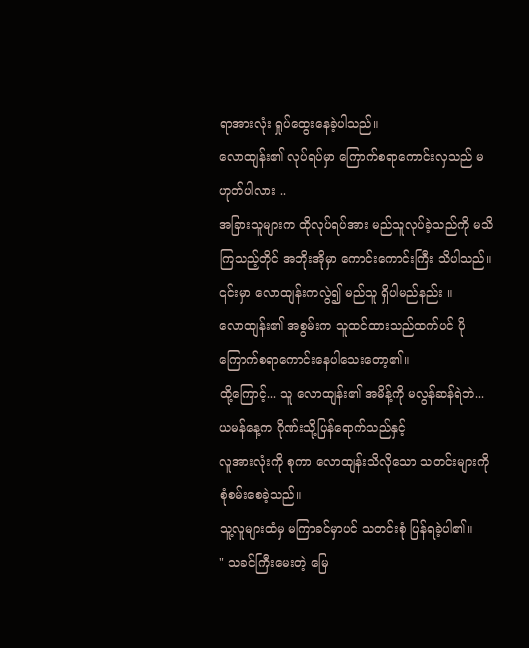ရာအားလုံး ရှုပ်ထွေးနေခဲ့ပါသည်။
လောထျန်း၏ လုပ်ရပ်မှာ ကြောက်စရာကောင်းလှသည် မဟုတ်ပါလား ..
အခြားသူများက ထိုလုပ်ရပ်အား မည်သူလုပ်ခဲ့သည်ကို မသိကြသည့်တိုင် အဘိုးအိုမှာ ကောင်းကောင်းကြီး သိပါသည်။
၎င်းမှာ လောထျန်းကလွဲ၍ မည်သူ ရှိပါမည်နည်း ။
လောထျန်း၏ အစွမ်းက သူထင်ထားသည်ထက်ပင် ပိုကြောက်စရာကောင်းနေပါသေးတော့၏။
ထို့ကြောင့်... သူ လောထျန်း၏ အမိန့်ကို မလွန်ဆန်ရဲဘဲ... ယမန်နေ့က ဂိုဏ်းသို့ပြန်ရောက်သည်နှင့်
လူအားလုံးကို စုကာ လောထျန်းသိလိုသော သတင်းများကို စုံစမ်းစေခဲ့သည်။
သူ့လူများထံမှ မကြာခင်မှာပင် သတင်းစုံ ပြန်ရခဲ့ပါ၏။
" သခင်ကြီးမေးတဲ့ မြေ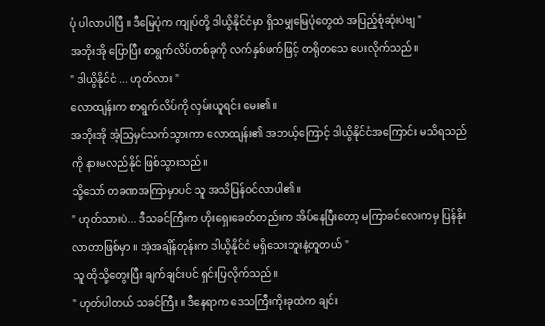ပုံ ပါလာပါပြီ ။ ဒီမြေပုံက ကျုပ်တို့ ဒါယွိနိုင်ငံမှာ ရှိသမျှမြေပုံတွေထဲ အပြည့်စုံဆုံးပဲဗျ "
အဘိုးအို ပြောပြီး စာရွက်လိပ်တစ်ခုကို လက်နှစ်ဖက်ဖြင့် တရိုတသေ ပေးလိုက်သည်။
" ဒါယွိနိုင်ငံ ... ဟုတ်လား "
လောထျန်းက စာရွက်လိပ်ကို လှမ်းယူရင်း မေး၏။
အဘိုးအို အံ့သြမှင်သက်သွားကာ လောထျန်း၏ အဘယ့်ကြောင့် ဒါယွိနိုင်ငံအကြောင်း မသိရသည်ကို နားမလည်နိုင် ဖြစ်သွားသည်။
သို့သော် တခဏအကြာမှာပင် သူ အသိပြန်ဝင်လာပါ၏။
" ဟုတ်သားပဲ... ဒီသခင်ကြီးက ဟိုးရှေးခေတ်တည်းက အိပ်နေပြီးတော့ မကြာခင်လေးကမှ ပြန်နိုးလာတာဖြစ်မှာ ။ အဲ့အချိန်တုန်းက ဒါယွိနိုင်ငံ မရှိသေးဘူးနဲ့တူတယ် "
သူ ထိုသို့တွေးပြီး ချက်ချင်းပင် ရှင်းပြလိုက်သည်။
" ဟုတ်ပါတယ် သခင်ကြီး ။ ဒီနေရာက ဒေသကြီးကိုးခုထဲက ချင်း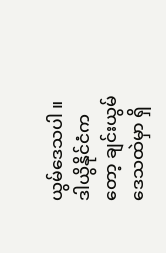ယွမ်ဒေသပါ ။ ဒါယွိနိုင်ငံကတော့ ချင်းယွမ်ဒေသထဲမှာ ရှိ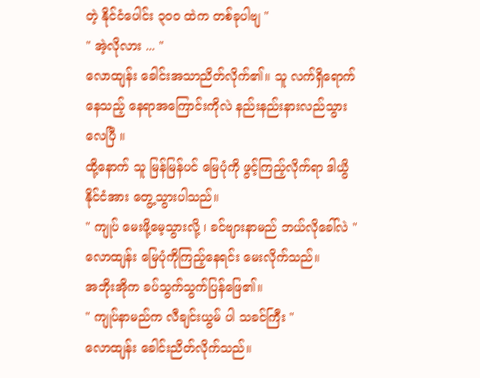တဲ့ နိုင်ငံပေါင်း ၃၀၀ ထဲက တစ်ခုပါဗျ "
" အဲ့လိုလား ... "
လောထျန်း ခေါင်းအသာညိတ်လိုက်၏။ သူ လက်ရှိရောက်နေသည့် နေရာအကြောင်းကိုလဲ နည်းနည်းနားလည်သွားလေပြီ ။
ထို့နောက် သူ မြန်မြန်ပင် မြေပုံကို ဖွင့်ကြည့်လိုက်ရာ ဒါယွိနိုင်ငံအား တွေ့သွားပါသည်။
" ကျုပ် မေးဖို့မေ့သွားလို့ ၊ ခင်ဗျားနာမည် ဘယ်လိုခေါ်လဲ "
လောထျန်း မြေပုံကိုကြည့်နေရင်း မေးလိုက်သည်။
အဘိုးအိုက ခပ်သွက်သွက်ပြန်ဖြေ၏။
" ကျုပ်နာမည်က လီချင်းယွမ် ပါ သခင်ကြီး "
လောထျန်း ခေါင်းညိတ်လိုက်သည်။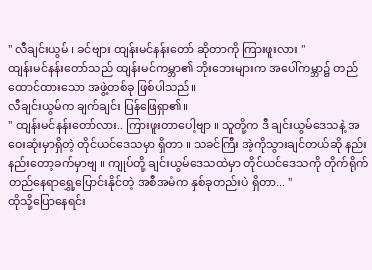" လီချင်းယွမ် ၊ ခင်ဗျား ထျန်းမင်နန်းတော် ဆိုတာကို ကြားဖူးလား "
ထျန်းမင်နန်းတော်သည် ထျန်းမင်ကမ္ဘာ၏ ဘိုးဘေးများက အပေါ်ကမ္ဘာ၌ တည်ထောင်ထားသော အဖွဲ့တစ်ခု ဖြစ်ပါသည်။
လီချင်းယွမ်က ချက်ချင်း ပြန်ဖြေရှာ၏။
" ထျန်းမင်နန်းတော်လား.. ကြားဖူးတာပေါ့ဗျာ ။ သူတို့က ဒီ ချင်းယွမ်ဒေသနဲ့ အဝေးဆုံးမှာရှိတဲ့ တိုင်ယင်ဒေသမှာ ရှိတာ ။ သခင်ကြီး အဲ့ကိုသွားချင်တယ်ဆို နည်းနည်းတော့ခက်မှာဗျ ။ ကျုပ်တို့ ချင်းယွမ်ဒေသထဲမှာ တိုင်ယင်ဒေသကို တိုက်ရိုက် တည်နေရာရွှေ့ပြောင်းနိုင်တဲ့ အစီအမံက နှစ်ခုတည်းပဲ ရှိတာ... "
ထိုသို့ပြောနေရင်း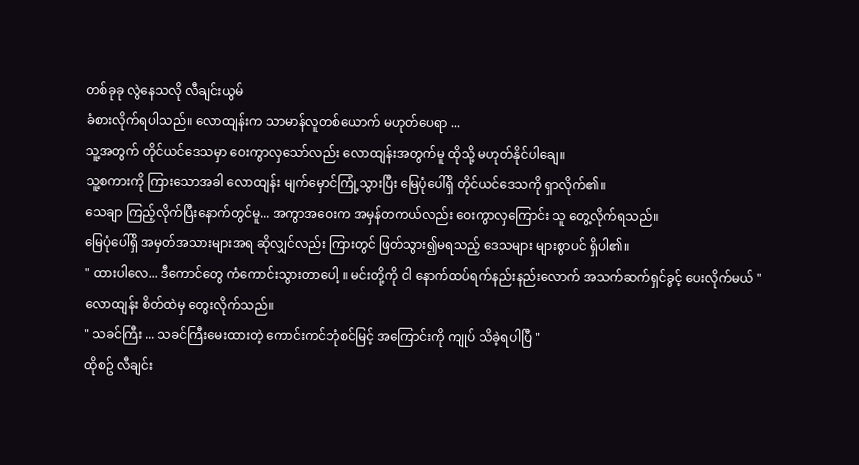တစ်ခုခု လွဲနေသလို လီချင်းယွမ်
ခံစားလိုက်ရပါသည်။ လောထျန်းက သာမာန်လူတစ်ယောက် မဟုတ်ပေရာ ...
သူ့အတွက် တိုင်ယင်ဒေသမှာ ဝေးကွာလှသော်လည်း လောထျန်းအတွက်မူ ထိုသို့ မဟုတ်နိုင်ပါချေ။
သူ့စကားကို ကြားသောအခါ လောထျန်း မျက်မှောင်ကြုံ့သွားပြီး မြေပုံပေါ်ရှိ တိုင်ယင်ဒေသကို ရှာလိုက်၏။
သေချာ ကြည့်လိုက်ပြီးနောက်တွင်မူ... အကွာအဝေးက အမှန်တကယ်လည်း ဝေးကွာလှကြောင်း သူ တွေ့လိုက်ရသည်။
မြေပုံပေါ်ရှိ အမှတ်အသားများအရ ဆိုလျှင်လည်း ကြားတွင် ဖြတ်သွား၍မရသည့် ဒေသများ များစွာပင် ရှိပါ၏။
" ထားပါလေ... ဒီကောင်တွေ ကံကောင်းသွားတာပေါ့ ။ မင်းတို့ကို ငါ နောက်ထပ်ရက်နည်းနည်းလောက် အသက်ဆက်ရှင်ခွင့် ပေးလိုက်မယ် "
လောထျန်း စိတ်ထဲမှ တွေးလိုက်သည်။
" သခင်ကြီး ... သခင်ကြီးမေးထားတဲ့ ကောင်းကင်ဘုံစင်မြင့် အကြောင်းကို ကျုပ် သိခဲ့ရပါပြီ "
ထိုစဥ် လီချင်း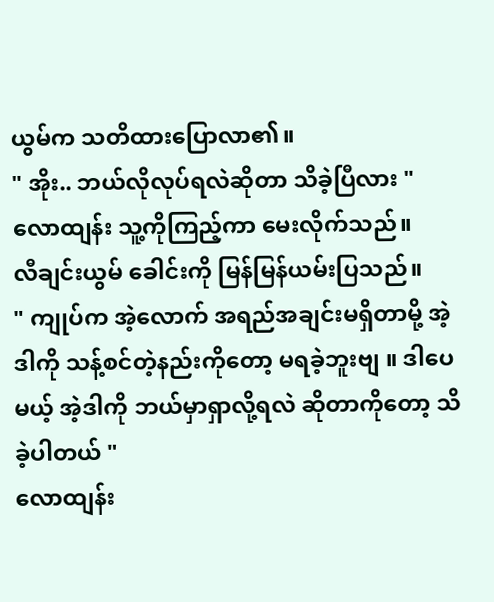ယွမ်က သတိထားပြောလာ၏။
" အိုး.. ဘယ်လိုလုပ်ရလဲဆိုတာ သိခဲ့ပြီလား "
လောထျန်း သူ့ကိုကြည့်ကာ မေးလိုက်သည်။
လီချင်းယွမ် ခေါင်းကို မြန်မြန်ယမ်းပြသည်။
" ကျုပ်က အဲ့လောက် အရည်အချင်းမရှိတာမို့ အဲ့ဒါကို သန့်စင်တဲ့နည်းကိုတော့ မရခဲ့ဘူးဗျ ။ ဒါပေမယ့် အဲ့ဒါကို ဘယ်မှာရှာလို့ရလဲ ဆိုတာကိုတော့ သိခဲ့ပါတယ် "
လောထျန်း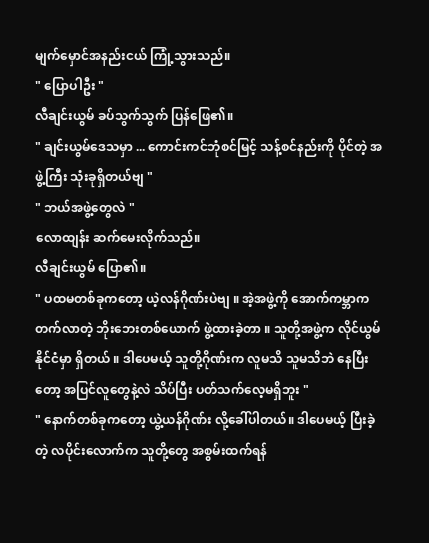မျက်မှောင်အနည်းငယ် ကြုံ့သွားသည်။
" ပြောပါဦး "
လီချင်းယွမ် ခပ်သွက်သွက် ပြန်ဖြေ၏။
" ချင်းယွမ်ဒေသမှာ ... ကောင်းကင်ဘုံစင်မြင့် သန့်စင်နည်းကို ပိုင်တဲ့ အဖွဲ့ကြီး သုံးခုရှိတယ်ဗျ "
" ဘယ်အဖွဲ့တွေလဲ "
လောထျန်း ဆက်မေးလိုက်သည်။
လီချင်းယွမ် ပြော၏။
" ပထမတစ်ခုကတော့ ယဲ့လန်ဂိုဏ်းပဲဗျ ။ အဲ့အဖွဲ့ကို အောက်ကမ္ဘာက တက်လာတဲ့ ဘိုးဘေးတစ်ယောက် ဖွဲ့ထားခဲ့တာ ။ သူတို့အဖွဲ့က လိုင်ယွမ်နိုင်ငံမှာ ရှိတယ် ။ ဒါပေမယ့် သူတို့ဂိုဏ်းက လူမသိ သူမသိဘဲ နေပြီးတော့ အပြင်လူတွေနဲ့လဲ သိပ်ပြီး ပတ်သက်လေ့မရှိဘူး "
" နောက်တစ်ခုကတော့ ယွဲ့ယန်ဂိုဏ်း လို့ခေါ်ပါတယ်။ ဒါပေမယ့် ပြီးခဲ့တဲ့ လပိုင်းလောက်က သူတို့တွေ အစွမ်းထက်ရန်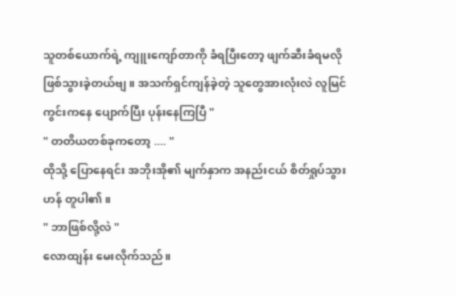သူတစ်ယောက်ရဲ့ ကျူးကျော်တာကို ခံရပြီးတော့ ဖျက်ဆီးခံရမလို ဖြစ်သွားခဲ့တယ်ဗျ ။ အသက်ရှင်ကျန်ခဲ့တဲ့ သူတွေအားလုံးလဲ လူမြင်ကွင်းကနေ ပျောက်ပြီး ပုန်းနေကြပြီ "
" တတိယတစ်ခုကတော့ .... "
ထိုသို့ ပြောနေရင်း အဘိုးအို၏ မျက်နှာက အနည်းငယ် စိတ်ရှုပ်သွားဟန် တူပါ၏။
" ဘာဖြစ်လို့လဲ "
လောထျန်း မေးလိုက်သည်။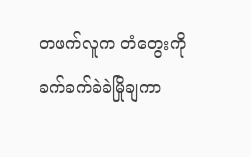တဖက်လူက တံတွေးကို ခက်ခက်ခဲခဲမြိုချကာ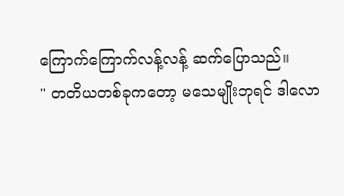ကြောက်ကြောက်လန့်လန့် ဆက်ပြောသည်။
" တတိယတစ်ခုကတော့ မသေမျိုးဘုရင် ဒါလော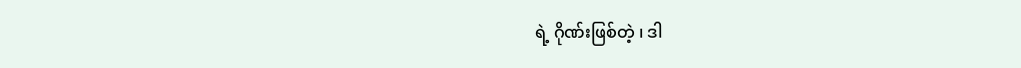ရဲ့ ဂိုဏ်းဖြစ်တဲ့ ၊ ဒါ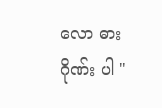လော ဓားဂိုဏ်း ပါ "